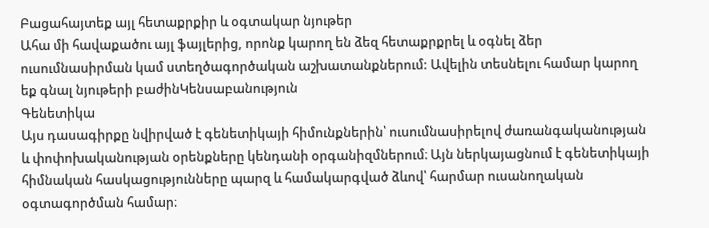Բացահայտեք այլ հետաքրքիր և օգտակար նյութեր
Ահա մի հավաքածու այլ ֆայլերից, որոնք կարող են ձեզ հետաքրքրել և օգնել ձեր ուսումնասիրման կամ ստեղծագործական աշխատանքներում: Ավելին տեսնելու համար կարող եք գնալ նյութերի բաժինԿենսաբանություն
Գենետիկա
Այս դասագիրքը նվիրված է գենետիկայի հիմունքներին՝ ուսումնասիրելով ժառանգականության և փոփոխականության օրենքները կենդանի օրգանիզմներում։ Այն ներկայացնում է գենետիկայի հիմնական հասկացությունները պարզ և համակարգված ձևով՝ հարմար ուսանողական օգտագործման համար։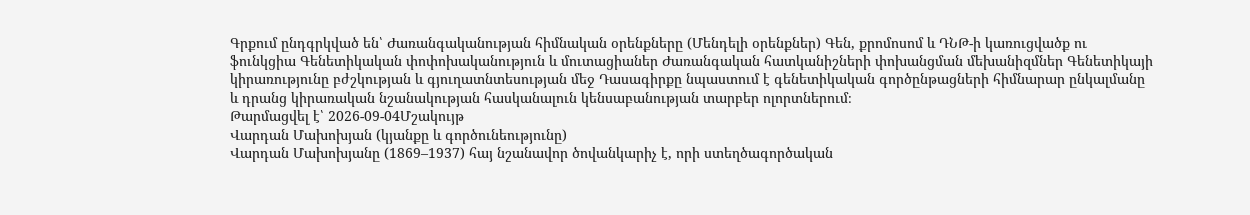Գրքում ընդգրկված են՝ Ժառանգականության հիմնական օրենքները (Մենդելի օրենքներ) Գեն, քրոմոսոմ և ԴՆԹ-ի կառուցվածք ու ֆունկցիա Գենետիկական փոփոխականություն և մուտացիաներ Ժառանգական հատկանիշների փոխանցման մեխանիզմներ Գենետիկայի կիրառությունը բժշկության և գյուղատնտեսության մեջ Դասագիրքը նպաստում է գենետիկական գործընթացների հիմնարար ընկալմանը և դրանց կիրառական նշանակության հասկանալուն կենսաբանության տարբեր ոլորտներում։
Թարմացվել է՝ 2026-09-04Մշակույթ
Վարդան Մախոխյան (կյանքը և գործունեությունը)
Վարդան Մախոխյանը (1869–1937) հայ նշանավոր ծովանկարիչ է, որի ստեղծագործական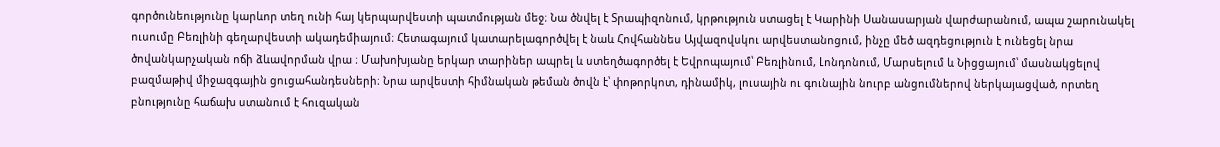գործունեությունը կարևոր տեղ ունի հայ կերպարվեստի պատմության մեջ։ Նա ծնվել է Տրապիզոնում, կրթություն ստացել է Կարինի Սանասարյան վարժարանում, ապա շարունակել ուսումը Բեռլինի գեղարվեստի ակադեմիայում։ Հետագայում կատարելագործվել է նաև Հովհաննես Այվազովսկու արվեստանոցում, ինչը մեծ ազդեցություն է ունեցել նրա ծովանկարչական ոճի ձևավորման վրա ։ Մախոխյանը երկար տարիներ ապրել և ստեղծագործել է Եվրոպայում՝ Բեռլինում, Լոնդոնում, Մարսելում և Նիցցայում՝ մասնակցելով բազմաթիվ միջազգային ցուցահանդեսների։ Նրա արվեստի հիմնական թեման ծովն է՝ փոթորկոտ, դինամիկ, լուսային ու գունային նուրբ անցումներով ներկայացված, որտեղ բնությունը հաճախ ստանում է հուզական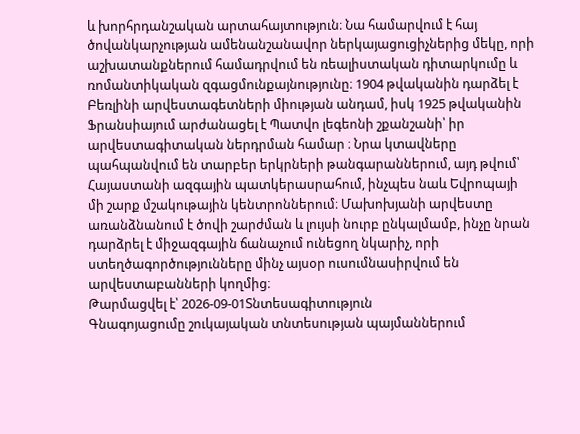և խորհրդանշական արտահայտություն։ Նա համարվում է հայ ծովանկարչության ամենանշանավոր ներկայացուցիչներից մեկը, որի աշխատանքներում համադրվում են ռեալիստական դիտարկումը և ռոմանտիկական զգացմունքայնությունը։ 1904 թվականին դարձել է Բեռլինի արվեստագետների միության անդամ, իսկ 1925 թվականին Ֆրանսիայում արժանացել է Պատվո լեգեոնի շքանշանի՝ իր արվեստագիտական ներդրման համար ։ Նրա կտավները պահպանվում են տարբեր երկրների թանգարաններում, այդ թվում՝ Հայաստանի ազգային պատկերասրահում, ինչպես նաև Եվրոպայի մի շարք մշակութային կենտրոններում։ Մախոխյանի արվեստը առանձնանում է ծովի շարժման և լույսի նուրբ ընկալմամբ, ինչը նրան դարձրել է միջազգային ճանաչում ունեցող նկարիչ, որի ստեղծագործությունները մինչ այսօր ուսումնասիրվում են արվեստաբանների կողմից։
Թարմացվել է՝ 2026-09-01Տնտեսագիտություն
Գնագոյացումը շուկայական տնտեսության պայմաններում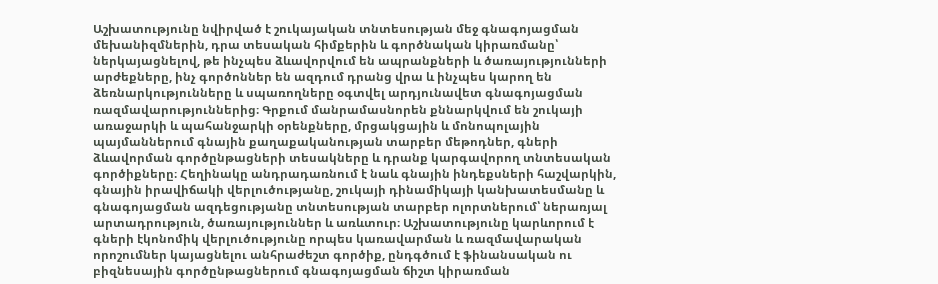Աշխատությունը նվիրված է շուկայական տնտեսության մեջ գնագոյացման մեխանիզմներին, դրա տեսական հիմքերին և գործնական կիրառմանը՝ ներկայացնելով, թե ինչպես ձևավորվում են ապրանքների և ծառայությունների արժեքները, ինչ գործոններ են ազդում դրանց վրա և ինչպես կարող են ձեռնարկությունները և սպառողները օգտվել արդյունավետ գնագոյացման ռազմավարություններից։ Գրքում մանրամասնորեն քննարկվում են շուկայի առաջարկի և պահանջարկի օրենքները, մրցակցային և մոնոպոլային պայմաններում գնային քաղաքականության տարբեր մեթոդներ, գների ձևավորման գործընթացների տեսակները և դրանք կարգավորող տնտեսական գործիքները։ Հեղինակը անդրադառնում է նաև գնային ինդեքսների հաշվարկին, գնային իրավիճակի վերլուծությանը, շուկայի դինամիկայի կանխատեսմանը և գնագոյացման ազդեցությանը տնտեսության տարբեր ոլորտներում՝ ներառյալ արտադրություն, ծառայություններ և առևտուր։ Աշխատությունը կարևորում է գների էկոնոմիկ վերլուծությունը որպես կառավարման և ռազմավարական որոշումներ կայացնելու անհրաժեշտ գործիք, ընդգծում է ֆինանսական ու բիզնեսային գործընթացներում գնագոյացման ճիշտ կիրառման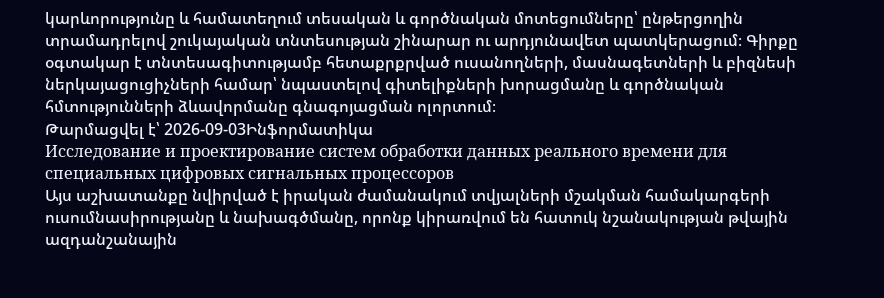կարևորությունը և համատեղում տեսական և գործնական մոտեցումները՝ ընթերցողին տրամադրելով շուկայական տնտեսության շինարար ու արդյունավետ պատկերացում։ Գիրքը օգտակար է տնտեսագիտությամբ հետաքրքրված ուսանողների, մասնագետների և բիզնեսի ներկայացուցիչների համար՝ նպաստելով գիտելիքների խորացմանը և գործնական հմտությունների ձևավորմանը գնագոյացման ոլորտում։
Թարմացվել է՝ 2026-09-03Ինֆորմատիկա
Исследование и проектирование систем обработки данных реального времени для специальных цифровых сигнальных процессоров
Այս աշխատանքը նվիրված է իրական ժամանակում տվյալների մշակման համակարգերի ուսումնասիրությանը և նախագծմանը, որոնք կիրառվում են հատուկ նշանակության թվային ազդանշանային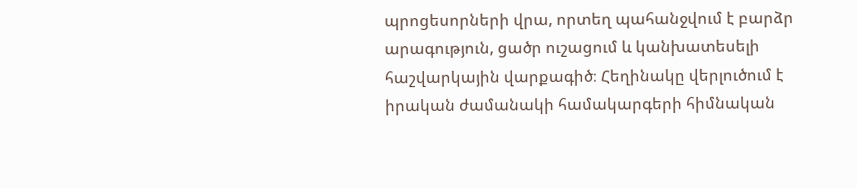պրոցեսորների վրա, որտեղ պահանջվում է բարձր արագություն, ցածր ուշացում և կանխատեսելի հաշվարկային վարքագիծ։ Հեղինակը վերլուծում է իրական ժամանակի համակարգերի հիմնական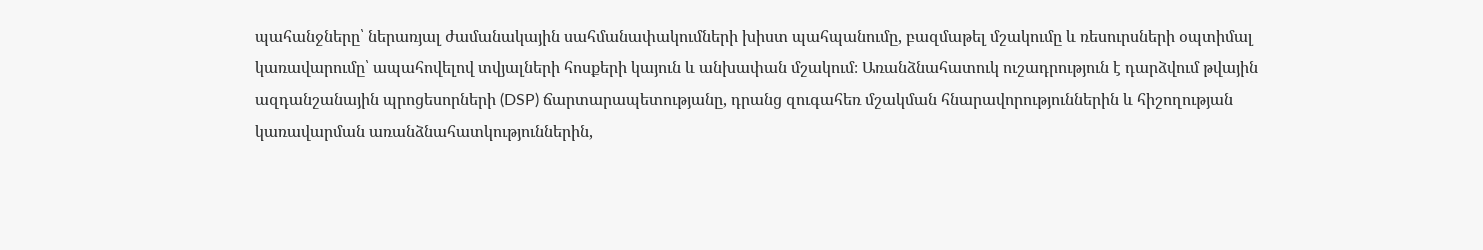պահանջները՝ ներառյալ ժամանակային սահմանափակումների խիստ պահպանումը, բազմաթել մշակումը և ռեսուրսների օպտիմալ կառավարումը՝ ապահովելով տվյալների հոսքերի կայուն և անխափան մշակում։ Առանձնահատուկ ուշադրություն է դարձվում թվային ազդանշանային պրոցեսորների (DSP) ճարտարապետությանը, դրանց զուգահեռ մշակման հնարավորություններին և հիշողության կառավարման առանձնահատկություններին,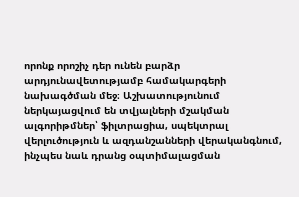որոնք որոշիչ դեր ունեն բարձր արդյունավետությամբ համակարգերի նախագծման մեջ։ Աշխատությունում ներկայացվում են տվյալների մշակման ալգորիթմներ՝ ֆիլտրացիա, սպեկտրալ վերլուծություն և ազդանշանների վերականգնում, ինչպես նաև դրանց օպտիմալացման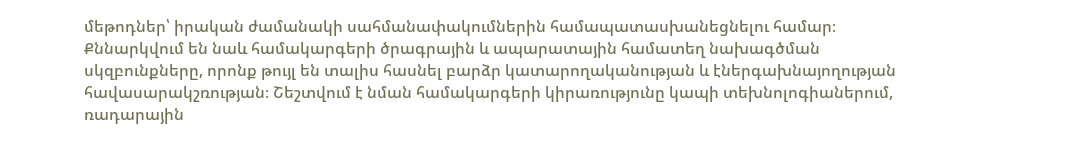մեթոդներ՝ իրական ժամանակի սահմանափակումներին համապատասխանեցնելու համար։ Քննարկվում են նաև համակարգերի ծրագրային և ապարատային համատեղ նախագծման սկզբունքները, որոնք թույլ են տալիս հասնել բարձր կատարողականության և էներգախնայողության հավասարակշռության։ Շեշտվում է նման համակարգերի կիրառությունը կապի տեխնոլոգիաներում, ռադարային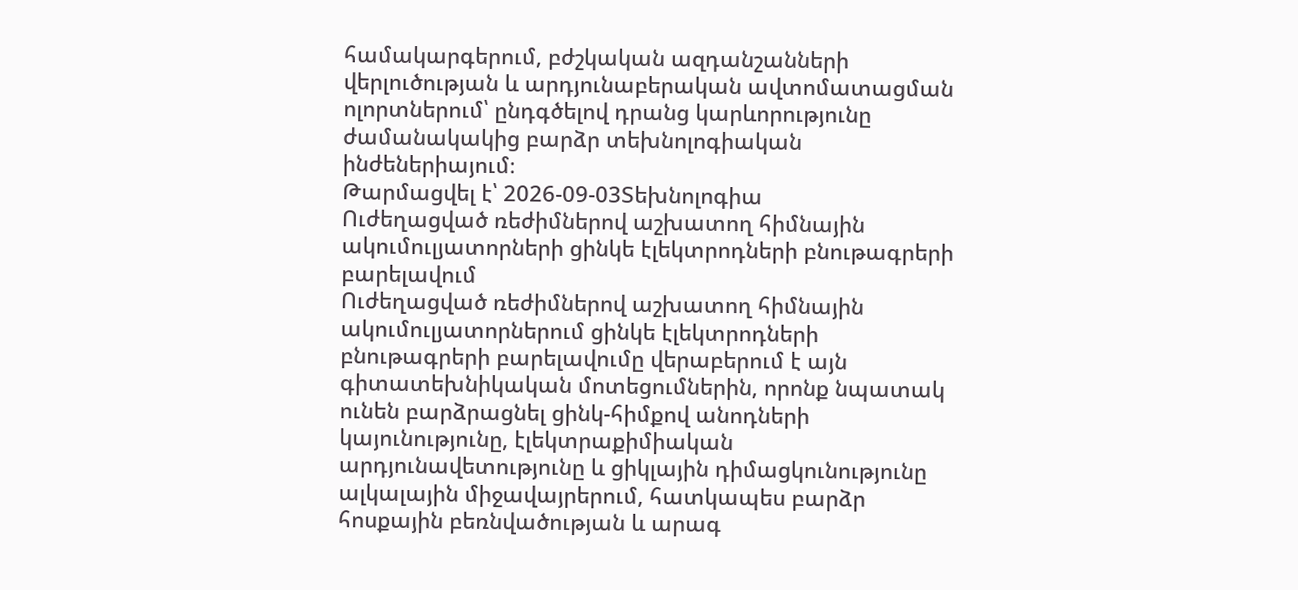համակարգերում, բժշկական ազդանշանների վերլուծության և արդյունաբերական ավտոմատացման ոլորտներում՝ ընդգծելով դրանց կարևորությունը ժամանակակից բարձր տեխնոլոգիական ինժեներիայում։
Թարմացվել է՝ 2026-09-03Տեխնոլոգիա
Ուժեղացված ռեժիմներով աշխատող հիմնային ակումուլյատորների ցինկե էլեկտրոդների բնութագրերի բարելավում
Ուժեղացված ռեժիմներով աշխատող հիմնային ակումուլյատորներում ցինկե էլեկտրոդների բնութագրերի բարելավումը վերաբերում է այն գիտատեխնիկական մոտեցումներին, որոնք նպատակ ունեն բարձրացնել ցինկ-հիմքով անոդների կայունությունը, էլեկտրաքիմիական արդյունավետությունը և ցիկլային դիմացկունությունը ալկալային միջավայրերում, հատկապես բարձր հոսքային բեռնվածության և արագ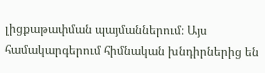լիցքաթափման պայմաններում։ Այս համակարգերում հիմնական խնդիրներից են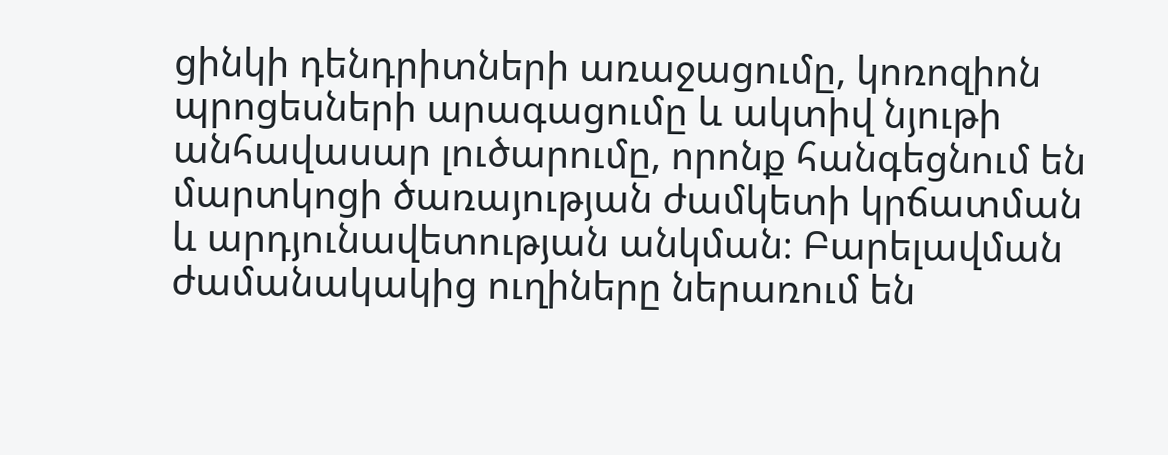ցինկի դենդրիտների առաջացումը, կոռոզիոն պրոցեսների արագացումը և ակտիվ նյութի անհավասար լուծարումը, որոնք հանգեցնում են մարտկոցի ծառայության ժամկետի կրճատման և արդյունավետության անկման։ Բարելավման ժամանակակից ուղիները ներառում են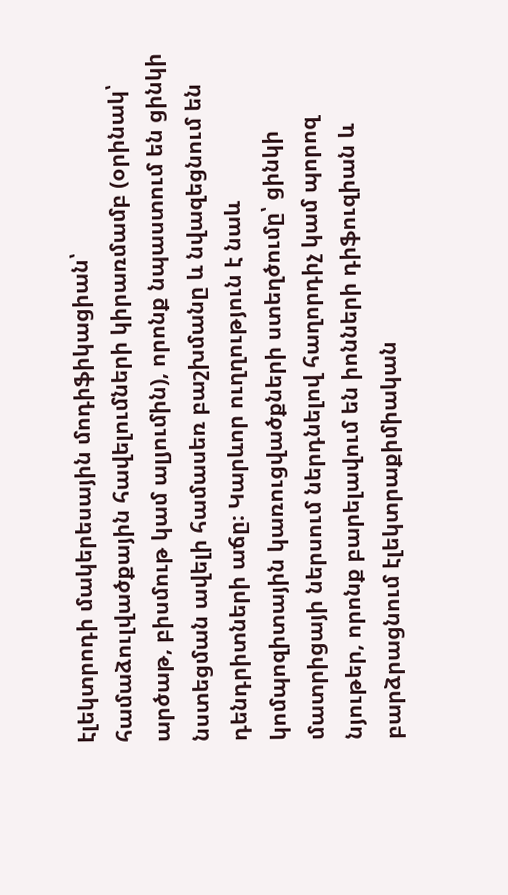էլեկտրոդի մակերեսային մոդիֆիկացիան՝ համաձուլվածքային հավելումների կիրառմամբ (օրինակ՝ արծաթ, բիսմութ կամ ալյումին), որոնք նպաստում են ցինկի նստեցման ավելի համասեռ բաշխմանը և նվազեցնում են դենդրիտների աճը։ Կարևոր ուղղություն է նաև կոմպոզիտային կառուցվածքների ստեղծումը՝ ցինկի մատրիցայի ներսում ներդնելով հաղորդիչ կամ պորոզ նյութեր, որոնք բարելավում են իոնների դիֆուզիան և բարձրացնում էլեկտրաքիմիական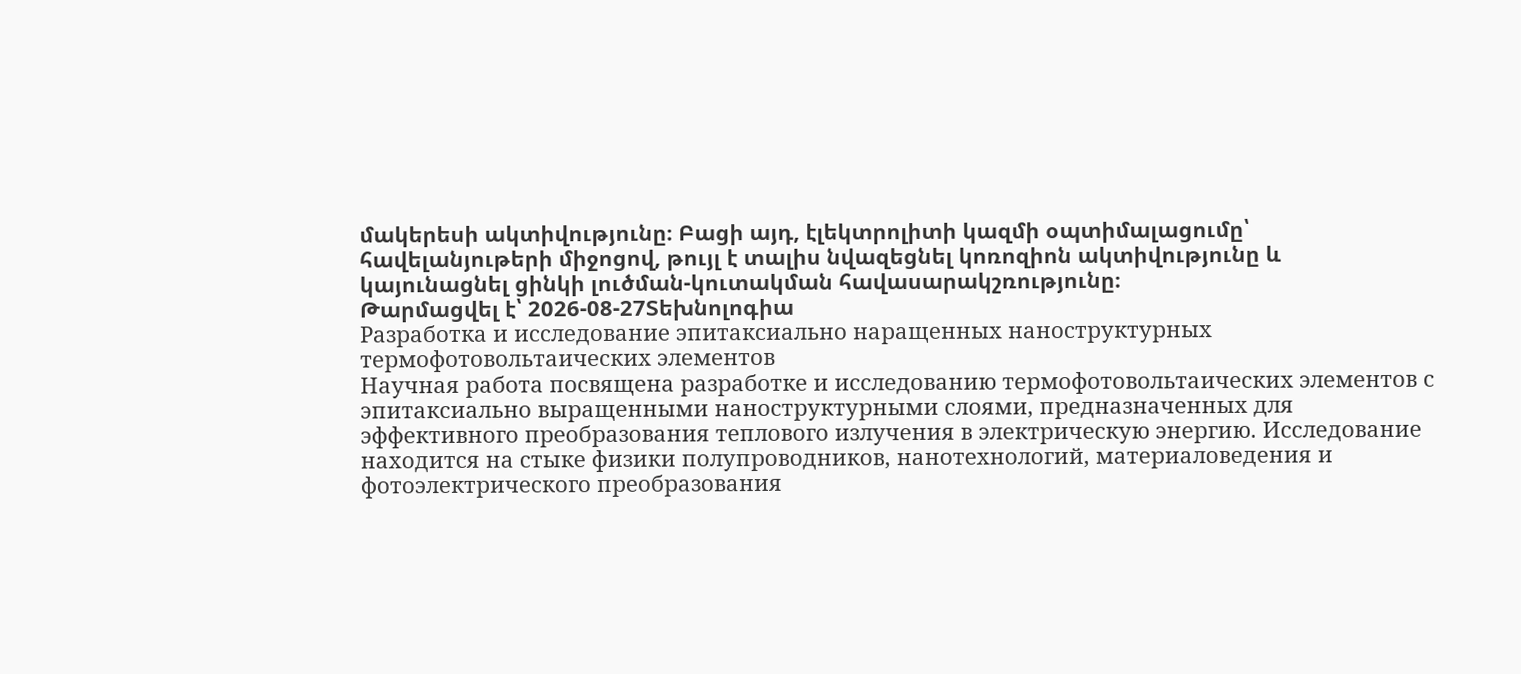մակերեսի ակտիվությունը։ Բացի այդ, էլեկտրոլիտի կազմի օպտիմալացումը՝ հավելանյութերի միջոցով, թույլ է տալիս նվազեցնել կոռոզիոն ակտիվությունը և կայունացնել ցինկի լուծման-կուտակման հավասարակշռությունը։
Թարմացվել է՝ 2026-08-27Տեխնոլոգիա
Разработка и исследование эпитаксиально наращенных наноструктурных термофотовольтаических элементов
Научная работа посвящена разработке и исследованию термофотовольтаических элементов с эпитаксиально выращенными наноструктурными слоями, предназначенных для эффективного преобразования теплового излучения в электрическую энергию. Исследование находится на стыке физики полупроводников, нанотехнологий, материаловедения и фотоэлектрического преобразования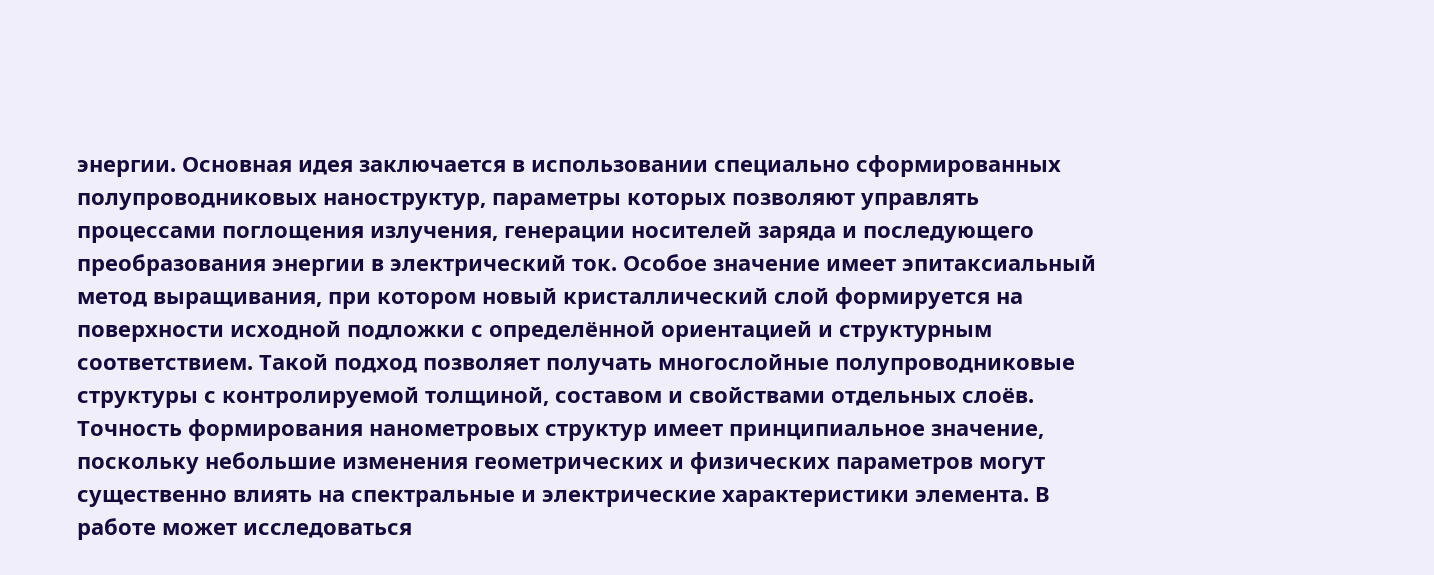энергии. Основная идея заключается в использовании специально сформированных полупроводниковых наноструктур, параметры которых позволяют управлять процессами поглощения излучения, генерации носителей заряда и последующего преобразования энергии в электрический ток. Особое значение имеет эпитаксиальный метод выращивания, при котором новый кристаллический слой формируется на поверхности исходной подложки с определённой ориентацией и структурным соответствием. Такой подход позволяет получать многослойные полупроводниковые структуры с контролируемой толщиной, составом и свойствами отдельных слоёв. Точность формирования нанометровых структур имеет принципиальное значение, поскольку небольшие изменения геометрических и физических параметров могут существенно влиять на спектральные и электрические характеристики элемента. В работе может исследоваться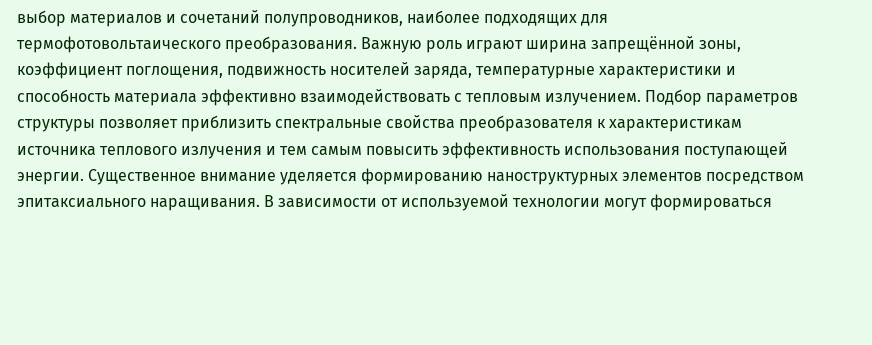выбор материалов и сочетаний полупроводников, наиболее подходящих для термофотовольтаического преобразования. Важную роль играют ширина запрещённой зоны, коэффициент поглощения, подвижность носителей заряда, температурные характеристики и способность материала эффективно взаимодействовать с тепловым излучением. Подбор параметров структуры позволяет приблизить спектральные свойства преобразователя к характеристикам источника теплового излучения и тем самым повысить эффективность использования поступающей энергии. Существенное внимание уделяется формированию наноструктурных элементов посредством эпитаксиального наращивания. В зависимости от используемой технологии могут формироваться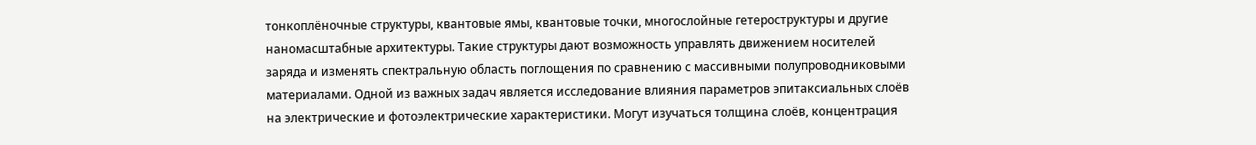тонкоплёночные структуры, квантовые ямы, квантовые точки, многослойные гетероструктуры и другие наномасштабные архитектуры. Такие структуры дают возможность управлять движением носителей заряда и изменять спектральную область поглощения по сравнению с массивными полупроводниковыми материалами. Одной из важных задач является исследование влияния параметров эпитаксиальных слоёв на электрические и фотоэлектрические характеристики. Могут изучаться толщина слоёв, концентрация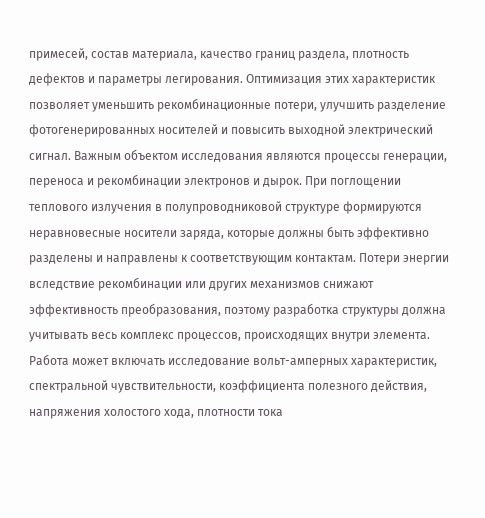примесей, состав материала, качество границ раздела, плотность дефектов и параметры легирования. Оптимизация этих характеристик позволяет уменьшить рекомбинационные потери, улучшить разделение фотогенерированных носителей и повысить выходной электрический сигнал. Важным объектом исследования являются процессы генерации, переноса и рекомбинации электронов и дырок. При поглощении теплового излучения в полупроводниковой структуре формируются неравновесные носители заряда, которые должны быть эффективно разделены и направлены к соответствующим контактам. Потери энергии вследствие рекомбинации или других механизмов снижают эффективность преобразования, поэтому разработка структуры должна учитывать весь комплекс процессов, происходящих внутри элемента. Работа может включать исследование вольт-амперных характеристик, спектральной чувствительности, коэффициента полезного действия, напряжения холостого хода, плотности тока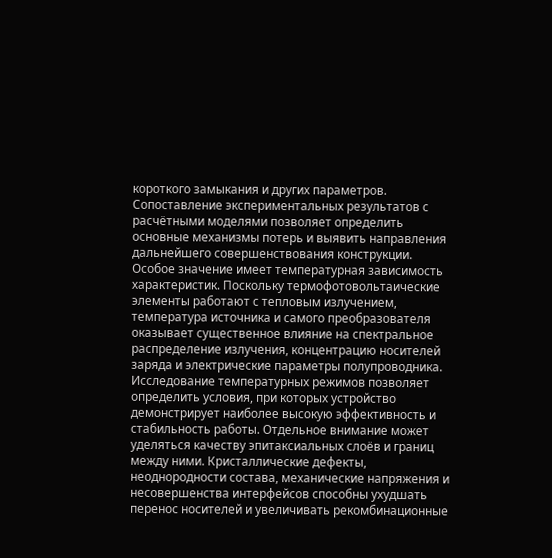короткого замыкания и других параметров. Сопоставление экспериментальных результатов с расчётными моделями позволяет определить основные механизмы потерь и выявить направления дальнейшего совершенствования конструкции. Особое значение имеет температурная зависимость характеристик. Поскольку термофотовольтаические элементы работают с тепловым излучением, температура источника и самого преобразователя оказывает существенное влияние на спектральное распределение излучения, концентрацию носителей заряда и электрические параметры полупроводника. Исследование температурных режимов позволяет определить условия, при которых устройство демонстрирует наиболее высокую эффективность и стабильность работы. Отдельное внимание может уделяться качеству эпитаксиальных слоёв и границ между ними. Кристаллические дефекты, неоднородности состава, механические напряжения и несовершенства интерфейсов способны ухудшать перенос носителей и увеличивать рекомбинационные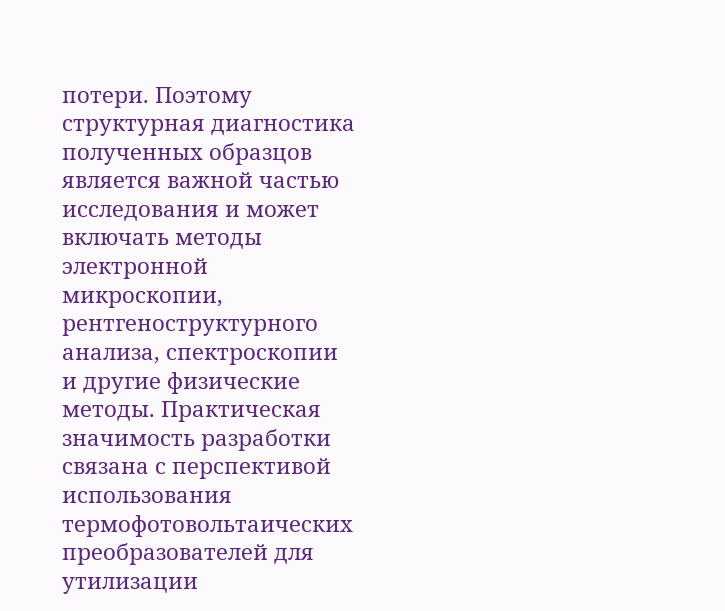потери. Поэтому структурная диагностика полученных образцов является важной частью исследования и может включать методы электронной микроскопии, рентгеноструктурного анализа, спектроскопии и другие физические методы. Практическая значимость разработки связана с перспективой использования термофотовольтаических преобразователей для утилизации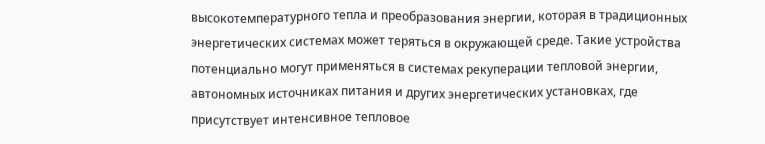высокотемпературного тепла и преобразования энергии, которая в традиционных энергетических системах может теряться в окружающей среде. Такие устройства потенциально могут применяться в системах рекуперации тепловой энергии, автономных источниках питания и других энергетических установках, где присутствует интенсивное тепловое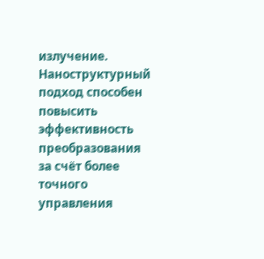излучение. Наноструктурный подход способен повысить эффективность преобразования за счёт более точного управления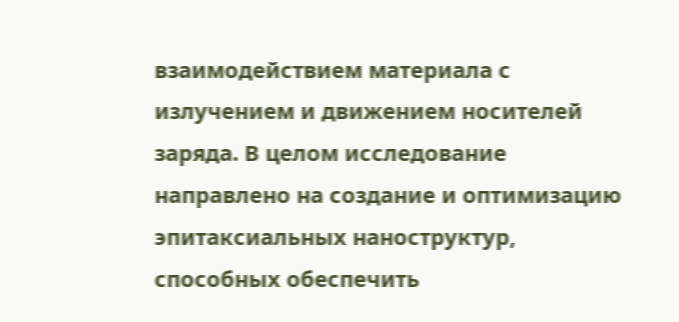взаимодействием материала с излучением и движением носителей заряда. В целом исследование направлено на создание и оптимизацию эпитаксиальных наноструктур, способных обеспечить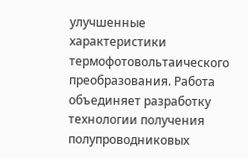улучшенные характеристики термофотовольтаического преобразования. Работа объединяет разработку технологии получения полупроводниковых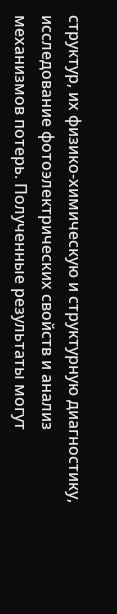структур, их физико-химическую и структурную диагностику, исследование фотоэлектрических свойств и анализ механизмов потерь. Полученные результаты могут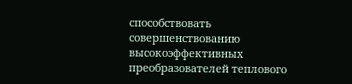способствовать совершенствованию высокоэффективных преобразователей теплового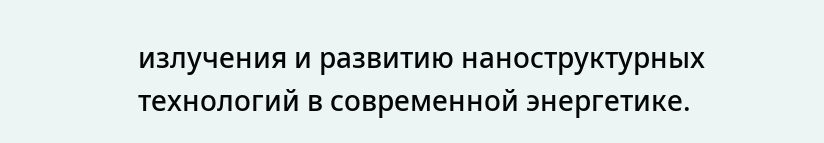излучения и развитию наноструктурных технологий в современной энергетике.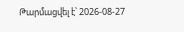Թարմացվել է՝ 2026-08-27